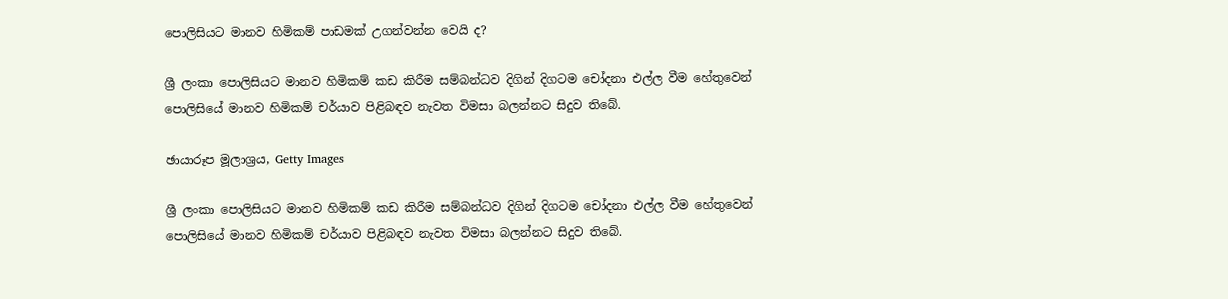පොලිසියට මානව හිමිකම් පාඩමක් උගන්වන්න වෙයි ද?

ශ්‍රී ලංකා පොලිසියට මානව හිමිකම් කඩ කිරීම සම්බන්ධව දිගින් දිගටම චෝදනා එල්ල වීම හේතුවෙන් පොලිසියේ මානව හිමිකම් චර්යාව පිළිබඳව නැවත විමසා බලන්නට සිදුව තිබේ.

ඡායාරූප මූලාශ්‍රය, Getty Images

ශ්‍රී ලංකා පොලිසියට මානව හිමිකම් කඩ කිරීම සම්බන්ධව දිගින් දිගටම චෝදනා එල්ල වීම හේතුවෙන් පොලිසියේ මානව හිමිකම් චර්යාව පිළිබඳව නැවත විමසා බලන්නට සිදුව තිබේ.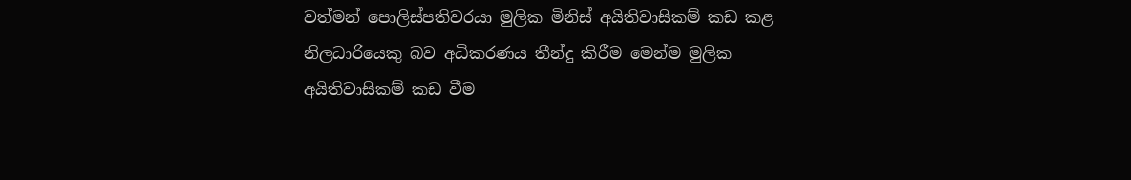වත්මන් පොලිස්පතිවරයා මුලික මිනිස් අයිතිවාසිකම් කඩ කළ නිලධාරියෙකු බව අධිකරණය තීන්දු කිරීම මෙන්ම මුලික අයිතිවාසිකම් කඩ වීම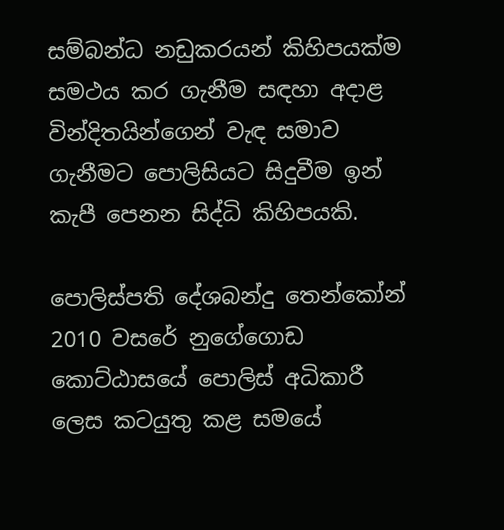සම්බන්ධ නඩුකරයන් කිහිපයක්ම සමථය කර ගැනීම සඳහා අදාළ වින්දිතයින්ගෙන් වැඳ සමාව ගැනීමට පොලිසියට සිදුවීම ඉන් කැපී පෙනන සිද්ධි කිහිපයකි.

පොලිස්පති දේශබන්දු තෙන්කෝන් 2010 වසරේ නුගේගොඩ කොට්ඨාසයේ පොලිස් අධිකාරී ලෙස කටයුතු කළ සමයේ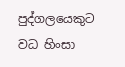පුද්ගලයෙකුට වධ හිංසා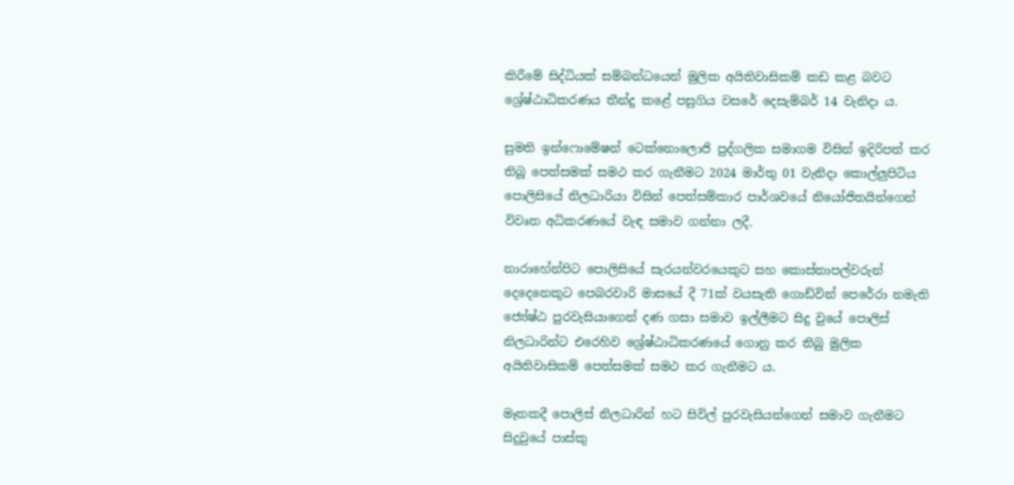කිරීමේ සිද්ධියක් සම්බන්ධයෙන් මුලික අයිතිවාසිකම් කඩ කළ බවට ශ්‍රේෂ්ඨාධිකරණය තීන්දු කළේ පසුගිය වසරේ දෙසැම්බර් 14 වැනිදා ය.

සුමති ඉන්ෆොමේෂන් ටෙක්නොලොජි පුද්ගලික සමාගම විසින් ඉදිරිපත් කර තිබූ පෙත්සමක් සමථ කර ගැනීමට 2024 මාර්තු 01 වැනිදා කොල්ලුපිටිය පොලිසියේ නිලධාරියා විසින් පෙත්සම්කාර පාර්ශවයේ නියෝජිතයින්ගෙන් විවෘත අධිකරණයේ වැඳ සමාව ගන්නා ලදී.

නාරාහේන්පිට පොලිසියේ සැරයන්වරයෙකුට සහ කොස්තාපල්වරුන් දෙදෙනෙකුට පෙබරවාරි මාසයේ දී 71ක් වයසැති ගොඩ්වින් පෙරේරා නමැති ජ්‍යේෂ්ඨ පුරවැසියාගෙන් දණ ගසා සමාව ඉල්ලීමට සිදු වුයේ පොලිස් නිලධාරින්ට එරෙහිව ශ්‍රේෂ්ඨාධිකරණයේ ගොනු කර තිබු මුලික අයිතිවාසිකම් පෙත්සමක් සමථ කර ගැනීමට ය.

මෑතකදී පොලිස් නිලධාරින් හට සිවිල් පුරවැසියන්ගෙන් සමාව ගැනීමට සිදුවුයේ පාස්කු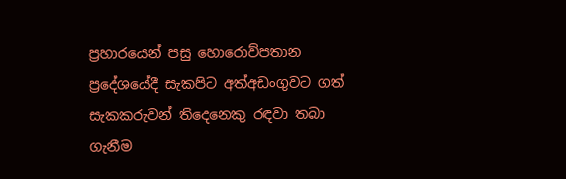ප්‍රහාරයෙන් පසු හොරොව්පතාන ප්‍රදේශයේදී සැකපිට අත්අඩංගුවට ගත් සැකකරුවන් තිදෙනෙකු රඳවා තබා ගැනීම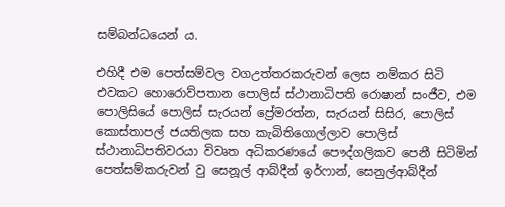සම්බන්ධයෙන් ය.

එහිදී එම පෙත්සම්වල වගඋත්තරකරුවන් ලෙස නම්කර සිටි එවකට හොරොව්පතාන පොලිස් ස්ථානාධිපති රොෂාන් සංජීව, එම පොලිසියේ පොලිස් සැරයන් ප්‍රේමරත්න, සැරයන් සිසිර, පොලිස් කොස්තාපල් ජයතිලක සහ කැබිතිගොල්ලාව පොලිස් ස්ථානාධිපතිවරයා විවෘත අධිකරණයේ පෞද්ගලිකව පෙනී සිටිමින් පෙත්සම්කරුවන් වු සෙනූල් ආබ්දීන් ඉර්ෆාන්, සෙනුල්ආබ්දීන්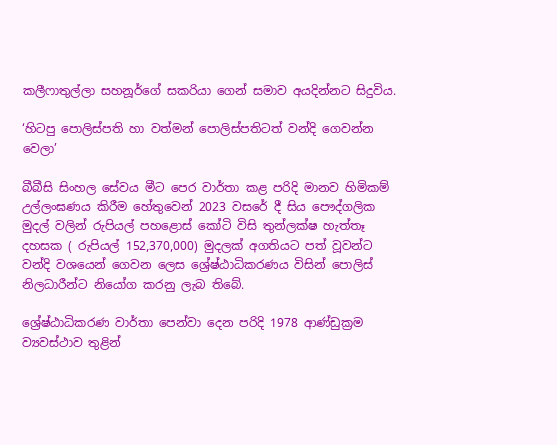කලීෆාතුල්ලා සහනූර්ගේ සකරියා ගෙන් සමාව අයදින්නට සිදුවිය.

‘හිටපු පොලිස්පති හා වත්මන් පොලිස්පතිටත් වන්දි ගෙවන්න වෙලා’

බීබීසි සිංහල සේවය මීට පෙර වාර්තා කළ පරිදි මානව හිමිකම් උල්ලංඝණය කිරීම හේතුවෙන් 2023 වසරේ දී සිය පෞද්ගලික මුදල් වලින් රුපියල් පහළොස් කෝටි විසි තුන්ලක්ෂ හැත්තෑ දහසක ( රුපියල් 152,370,000) මුදලක් අගතියට පත් වූවන්ට වන්දි වශයෙන් ගෙවන ලෙස ශ්‍රේෂ්ඨාධිකරණය විසින් පොලිස් නිලධාරීන්ට නියෝග කරනු ලැබ තිබේ.

ශ්‍රේෂ්ඨාධිකරණ වාර්තා පෙන්වා දෙන පරිදි 1978 ආණ්ඩුක්‍රම ව්‍යවස්ථාව තුළින්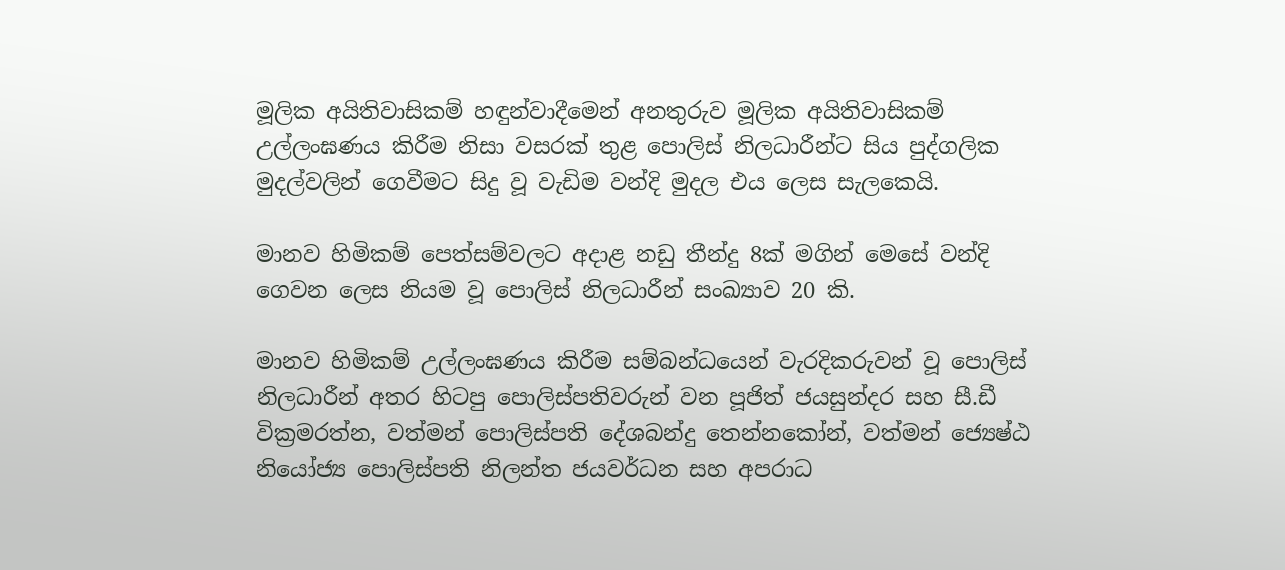මූලික අයිතිවාසිකම් හඳුන්වාදීමෙන් අනතුරුව මූලික අයිතිවාසිකම් උල්ලංඝණය කිරීම නිසා වසරක් තුළ පොලිස් නිලධාරීන්ට සිය පුද්ගලික මුදල්වලින් ගෙවීමට සිදු වූ වැඩිම වන්දි මුදල එය ලෙස සැලකෙයි.

මානව හිමිකම් පෙත්සම්වලට අදාළ නඩු තීන්දු 8ක් මගින් මෙසේ වන්දි ගෙවන ලෙස නියම වූ පොලිස් නිලධාරීන් සංඛ්‍යාව 20 කි.

මානව හිමිකම් උල්ලංඝණය කිරීම සම්බන්ධයෙන් වැරදිකරුවන් වූ පොලිස් නිලධාරීන් අතර හිටපු පොලිස්පතිවරුන් වන පූජිත් ජයසුන්දර සහ සී.ඩී වික්‍රමරත්න, වත්මන් පොලිස්පති දේශබන්දු තෙන්නකෝන්, වත්මන් ජ්‍යෙෂ්ඨ නියෝජ්‍ය පොලිස්පති නිලන්ත ජයවර්ධන සහ අපරාධ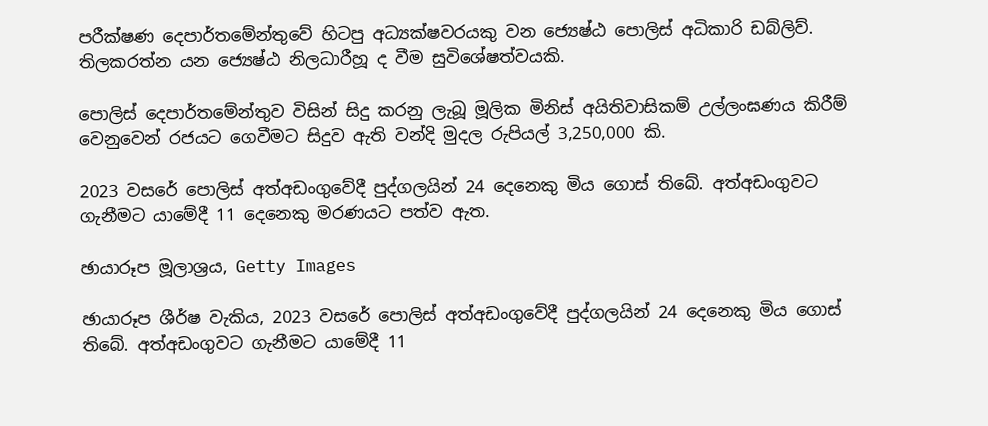පරීක්ෂණ දෙපාර්තමේන්තුවේ හිටපු අධ්‍යක්ෂවරයකු වන ජ්‍යෙෂ්ඨ පොලිස් අධිකාරි ඩබ්ලිව්. තිලකරත්න යන ජ්‍යෙෂ්ඨ නිලධාරීහූ ද වීම සුවිශේෂත්වයකි.

පොලිස් දෙපාර්තමේන්තුව විසින් සිදු කරනු ලැබූ මූලික මිනිස් අයිතිවාසිකම් උල්ලංඝණය කිරීම් වෙනුවෙන් රජයට ගෙවීමට සිදුව ඇති වන්දි මුදල රුපියල් 3,250,000 කි.

2023 වසරේ පොලිස් අත්අඩංගුවේදී පුද්ගලයින් 24 දෙනෙකු මිය ගොස් තිබේ. අත්අඩංගුවට ගැනීමට යාමේදී 11 දෙනෙකු මරණයට පත්ව ඇත.

ඡායාරූප මූලාශ්‍රය, Getty Images

ඡායාරූප ශීර්ෂ වැකිය, 2023 වසරේ පොලිස් අත්අඩංගුවේදී පුද්ගලයින් 24 දෙනෙකු මිය ගොස් තිබේ. අත්අඩංගුවට ගැනීමට යාමේදී 11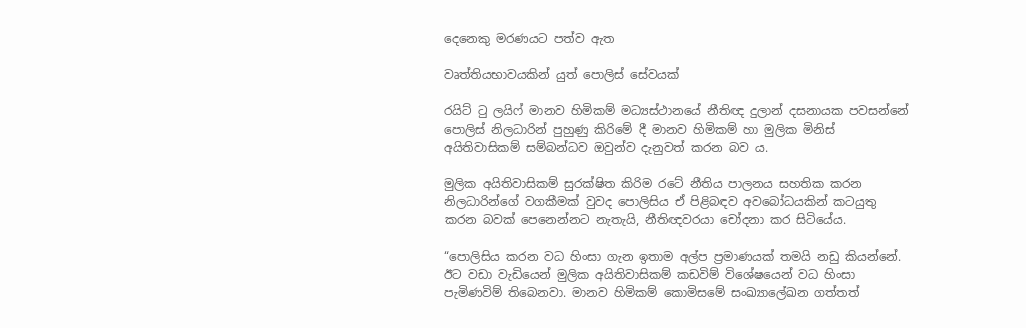දෙනෙකු මරණයට පත්ව ඇත

වෘත්තියභාවයකින් යුත් පොලිස් සේවයක්

රයිට් ටු ලයිෆ් මානව හිමිකම් මධ්‍යස්ථානයේ නීතිඥ දුලාන් දසනායක පවසන්නේ පොලිස් නිලධාරින් පුහුණු කිරිමේ දී මානව හිමිකම් හා මුලික මිනිස් අයිතිවාසිකම් සම්බන්ධව ඔවුන්ව දැනුවත් කරන බව ය.

මුලික අයිතිවාසිකම් සුරක්ෂිත කිරිම රටේ නීතිය පාලනය සහතික කරන නිලධාරින්ගේ වගකීමක් වුවද පොලිසිය ඒ පිළිබඳව අවබෝධයකින් කටයුතු කරන බවක් පෙනෙන්නට නැතැයි, නීතිඥවරයා චෝදනා කර සිටියේය.

“පොලිසිය කරන වධ හිංසා ගැන ඉතාම අල්ප ප්‍රමාණයක් තමයි නඩු කියන්නේ. ඊට වඩා වැඩියෙන් මුලික අයිතිවාසිකම් කඩවිම් විශේෂයෙන් වධ හිංසා පැමිණවිම් තිබෙනවා. මානව හිමිකම් කොමිසමේ සංඛ්‍යාලේඛන ගත්තත්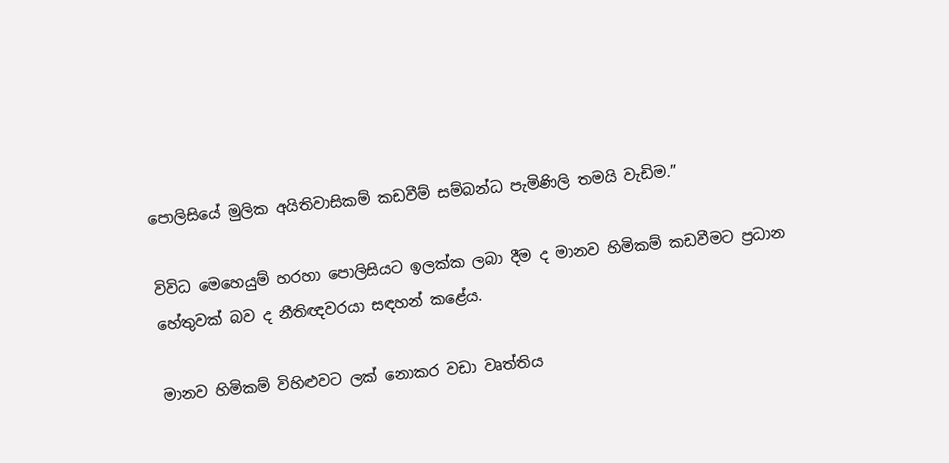පොලිසියේ මුලික අයිතිවාසිකම් කඩවීම් සම්බන්ධ පැමිණිලි තමයි වැඩිම.”

විවිධ මෙහෙයුම් හරහා පොලිසියට ඉලක්ක ලබා දීම ද මානව හිමිකම් කඩවීමට ප්‍රධාන හේතුවක් බව ද නීතිඥවරයා සඳහන් කළේය.

මානව හිමිකම් විහිළුවට ලක් නොකර වඩා වෘත්තිය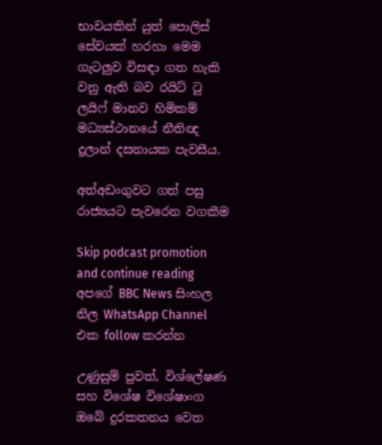භාවයකින් යුත් පොලිස් සේවයක් හරහා මෙම ගැටලුව විසඳා ගත හැකි වනු ඇති බව රයිට් ටු ලයිෆ් මානව හිමිකම් මධ්‍යස්ථානයේ නීතිඥ දුලාන් දසනායක පැවසීය.

අත්අඩංගුවට ගත් පසු රාජ්‍යයට පැවරෙන වගකීම

Skip podcast promotion and continue reading
අපගේ BBC News සිංහල නිල WhatsApp Channel එක follow කරන්න

උණුසුම් පුවත්, විශ්ලේෂණ සහ විශේෂ විශේෂාංග ඔබේ දුරකතනය වෙත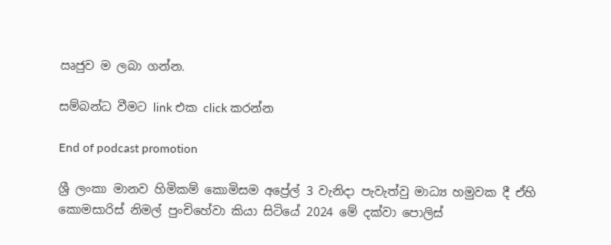ඍජුව ම ලබා ගන්න.

සම්බන්ධ වීමට link එක click කරන්න

End of podcast promotion

ශ්‍රී ලංකා මානව හිමිකම් කොමිසම අප්‍රේල් 3 වැනිදා පැවැත්වු මාධ්‍ය හමුවක දී ඒහි කොමසාරිස් නිමල් පුංචිහේවා කියා සිටියේ 2024 මේ දක්වා පොලිස්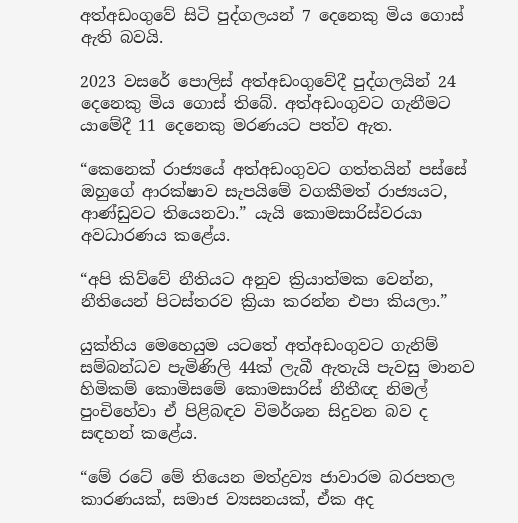අත්අඩංගුවේ සිටි පුද්ගලයන් 7 දෙනෙකු මිය ගොස් ඇති බවයි.

2023 වසරේ පොලිස් අත්අඩංගුවේදී පුද්ගලයින් 24 දෙනෙකු මිය ගොස් තිබේ. අත්අඩංගුවට ගැනීමට යාමේදී 11 දෙනෙකු මරණයට පත්ව ඇත.

“කෙනෙක් රාජ්‍යයේ අත්අඩංගුවට ගත්තයින් පස්සේ ඔහුගේ ආරක්ෂාව සැපයිමේ වගකීමත් රාජ්‍යයට, ආණ්ඩුවට තියෙනවා.” යැයි කොමසාරිස්වරයා අවධාරණය කළේය.

“අපි කිව්වේ නීතියට අනුව ක්‍රියාත්මක වෙන්න, නීතියෙන් පිටස්තරව ක්‍රියා කරන්න එපා කියලා.”

යුක්තිය මෙහෙයුම යටතේ අත්අඩංගුවට ගැනිම් සම්බන්ධව පැමිණිලි 44ක් ලැබී ඇතැයි පැවසු මානව හිමිකම් කොමිසමේ කොමසාරිස් නීතීඥ නිමල් පුංචිහේවා ඒ පිළිබඳව විමර්ශන සිදුවන බව ද සඳහන් කළේය.

“මේ රටේ මේ තියෙන මත්ද්‍රව්‍ය ජාවාරම බරපතල කාරණයක්, සමාජ ව්‍යසනයක්, ඒක අද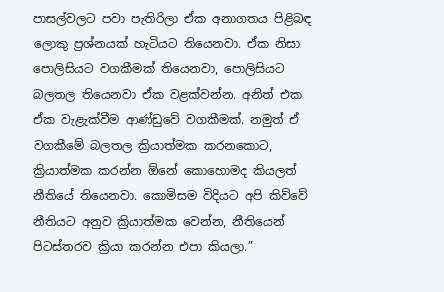පාසල්වලට පවා පැතිරිලා ඒක අනාගතය පිළිබඳ ලොකු ප්‍රශ්නයක් හැටියට තියෙනවා. ඒක නිසා පොලිසියට වගකීමක් තියෙනවා, පොලිසියට බලතල තියෙනවා ඒක වළක්වන්න. අනිත් එක ඒක වැළැක්වීම ආණ්ඩුවේ වගකීමක්. නමුත් ඒ වගකීමේ බලතල ක්‍රියාත්මක කරනකොට, ක්‍රියාත්මක කරන්න ඕනේ කොහොමද කියලත් නීතියේ තියෙනවා. කොමිසම විදියට අපි කිව්වේ නීතියට අනුව ක්‍රියාත්මක වෙන්න, නීතියෙන් පිටස්තරව ක්‍රියා කරන්න එපා කියලා.”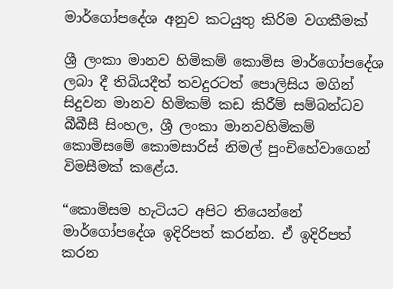මාර්ගෝපදේශ අනුව කටයුතු කිරිම වගකීමක්

ශ්‍රී ලංකා මානව හිමිකම් කොමිස මාර්ගෝපදේශ ලබා දී තිබියදීත් තවදුරටත් පොලිසිය මගින් සිදුවන මානව හිමිකම් කඩ කිරීම් සම්බන්ධව බීබීසී සිංහල, ශ්‍රී ලංකා මානවහිමිකම් කොමිසමේ කොමසාරිස් නිමල් පුංචිහේවාගෙන් විමසීමක් කළේය.

“කොමිසම හැටියට අපිට තියෙන්නේ මාර්ගෝපදේශ ඉදිරිපත් කරන්න. ඒ ඉදිරිපත් කරන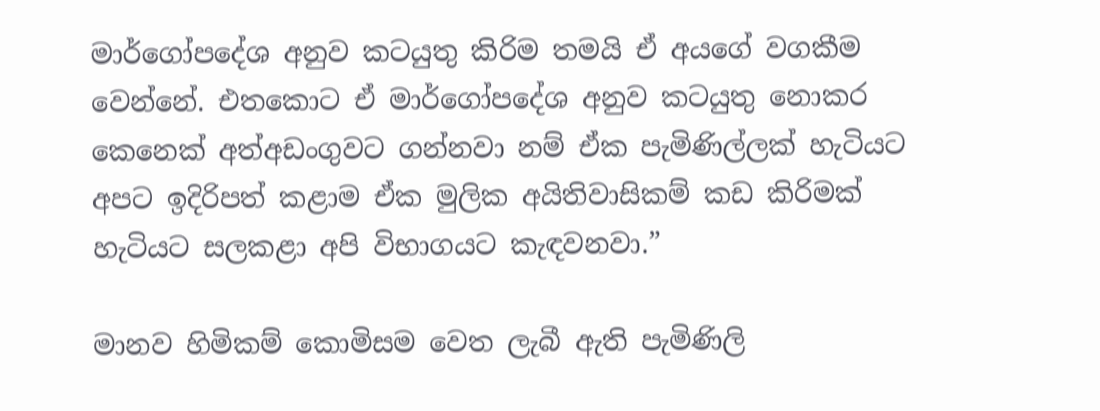මාර්ගෝපදේශ අනුව කටයුතු කිරිම තමයි ඒ අයගේ වගකීම වෙන්නේ. එතකොට ඒ මාර්ගෝපදේශ අනුව කටයුතු නොකර කෙනෙක් අත්අඩංගුවට ගන්නවා නම් ඒක පැමිණිල්ලක් හැටියට අපට ඉදිරිපත් කළාම ඒක මුලික අයිතිවාසිකම් කඩ කිරිමක් හැටියට සලකළා අපි විභාගයට කැඳවනවා.”

මානව හිමිකම් කොමිසම වෙත ලැබී ඇති පැමිණිලි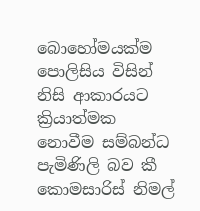බොහෝමයක්ම පොලිසිය විසින් නිසි ආකාරයට ක්‍රියාත්මක නොවීම සම්බන්ධ පැමිණිලි බව කී කොමසාරිස් නිමල්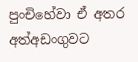පුංචිහේවා ඒ අතර අත්අඩංගුවට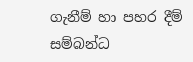ගැනීම් හා පහර දීම් සම්බන්ධ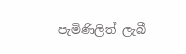පැමිණිලිත් ලැබී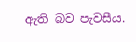ඇති බව පැවසීය.